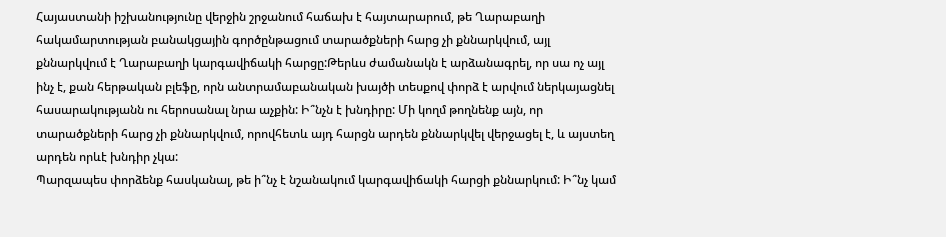Հայաստանի իշխանությունը վերջին շրջանում հաճախ է հայտարարում, թե Ղարաբաղի հակամարտության բանակցային գործընթացում տարածքների հարց չի քննարկվում, այլ քննարկվում է Ղարաբաղի կարգավիճակի հարցը:Թերևս ժամանակն է արձանագրել, որ սա ոչ այլ ինչ է, քան հերթական բլեֆը, որն անտրամաբանական խայծի տեսքով փորձ է արվում ներկայացնել հասարակությանն ու հերոսանալ նրա աչքին: Ի՞նչն է խնդիրը: Մի կողմ թողնենք այն, որ տարածքների հարց չի քննարկվում, որովհետև այդ հարցն արդեն քննարկվել վերջացել է, և այստեղ արդեն որևէ խնդիր չկա:
Պարզապես փորձենք հասկանալ, թե ի՞նչ է նշանակում կարգավիճակի հարցի քննարկում: Ի՞նչ կամ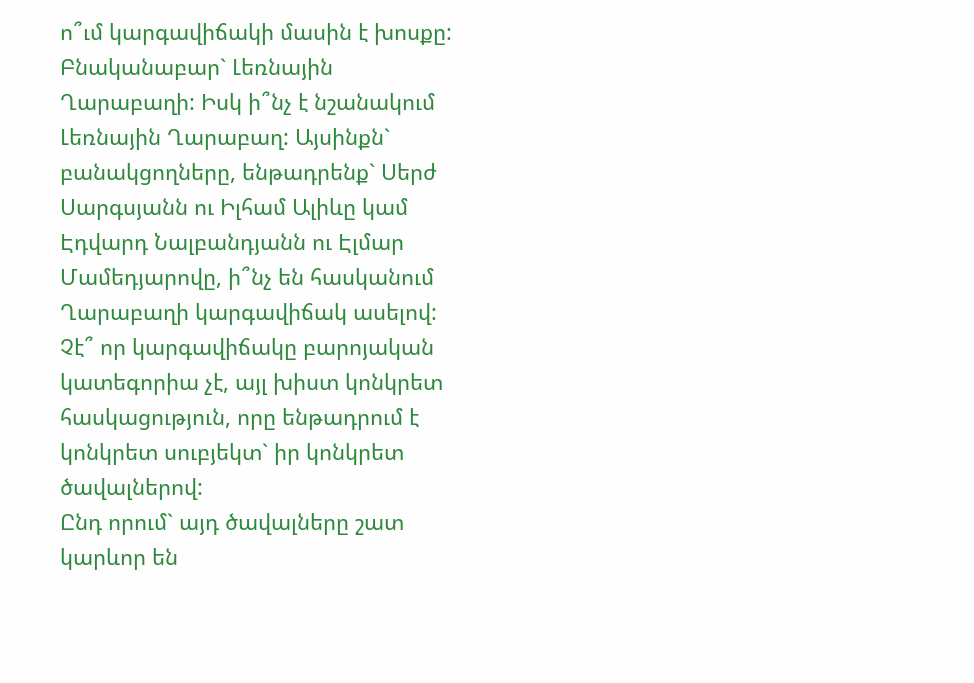ո՞ւմ կարգավիճակի մասին է խոսքը: Բնականաբար` Լեռնային Ղարաբաղի: Իսկ ի՞նչ է նշանակում Լեռնային Ղարաբաղ: Այսինքն` բանակցողները, ենթադրենք` Սերժ Սարգսյանն ու Իլհամ Ալիևը կամ Էդվարդ Նալբանդյանն ու Էլմար Մամեդյարովը, ի՞նչ են հասկանում Ղարաբաղի կարգավիճակ ասելով: Չէ՞ որ կարգավիճակը բարոյական կատեգորիա չէ, այլ խիստ կոնկրետ հասկացություն, որը ենթադրում է կոնկրետ սուբյեկտ` իր կոնկրետ ծավալներով:
Ընդ որում` այդ ծավալները շատ կարևոր են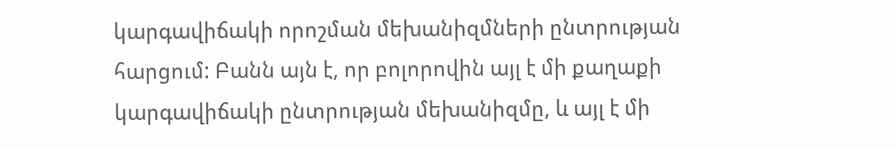կարգավիճակի որոշման մեխանիզմների ընտրության հարցում: Բանն այն է, որ բոլորովին այլ է մի քաղաքի կարգավիճակի ընտրության մեխանիզմը, և այլ է մի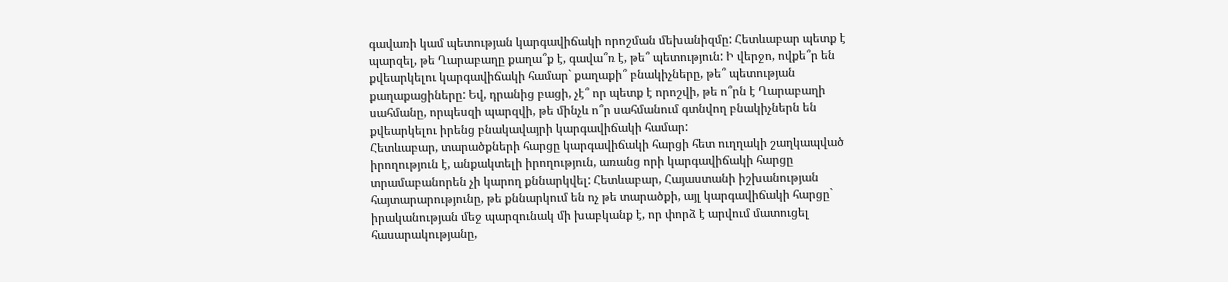գավառի կամ պետության կարգավիճակի որոշման մեխանիզմը: Հետևաբար պետք է պարզել, թե Ղարաբաղը քաղա՞ք է, գավա՞ռ է, թե՞ պետություն: Ի վերջո, ովքե՞ր են քվեարկելու կարգավիճակի համար` քաղաքի՞ բնակիչները, թե՞ պետության քաղաքացիները: Եվ, դրանից բացի, չէ՞ որ պետք է որոշվի, թե ո՞րն է Ղարաբաղի սահմանը, որպեսզի պարզվի, թե մինչև ո՞ր սահմանում գտնվող բնակիչներն են քվեարկելու իրենց բնակավայրի կարգավիճակի համար:
Հետևաբար, տարածքների հարցը կարգավիճակի հարցի հետ ուղղակի շաղկապված իրողություն է, անքակտելի իրողություն, առանց որի կարգավիճակի հարցը տրամաբանորեն չի կարող քննարկվել: Հետևաբար, Հայաստանի իշխանության հայտարարությունը, թե քննարկում են ոչ թե տարածքի, այլ կարգավիճակի հարցը` իրականության մեջ պարզունակ մի խաբկանք է, որ փորձ է արվում մատուցել հասարակությանը,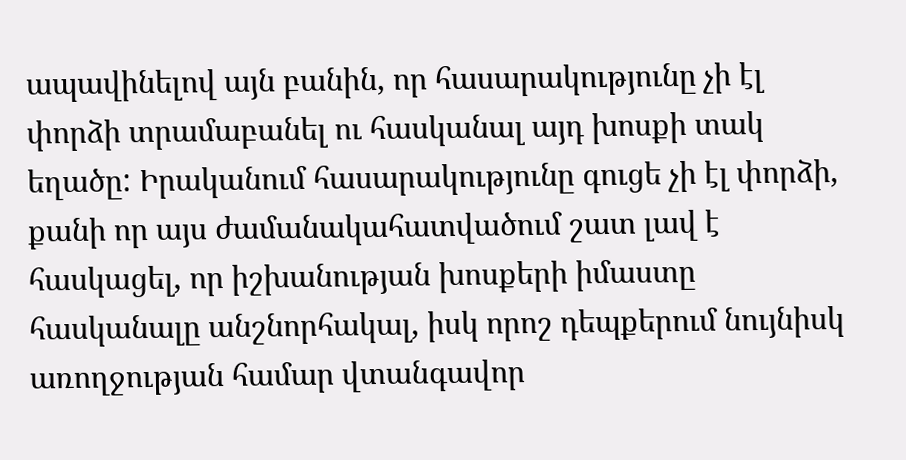ապավինելով այն բանին, որ հասարակությունը չի էլ փորձի տրամաբանել ու հասկանալ այդ խոսքի տակ եղածը: Իրականում հասարակությունը գուցե չի էլ փորձի, քանի որ այս ժամանակահատվածում շատ լավ է հասկացել, որ իշխանության խոսքերի իմաստը հասկանալը անշնորհակալ, իսկ որոշ դեպքերում նույնիսկ առողջության համար վտանգավոր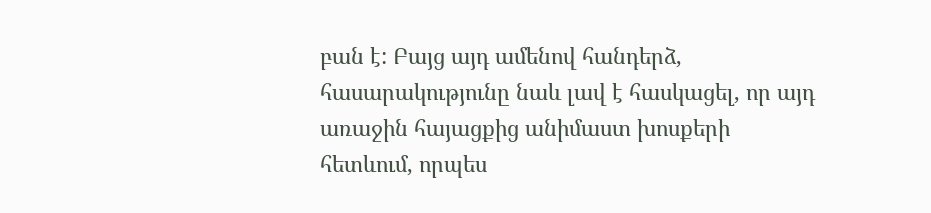բան է: Բայց այդ ամենով հանդերձ, հասարակությունը նաև լավ է հասկացել, որ այդ առաջին հայացքից անիմաստ խոսքերի հետևում, որպես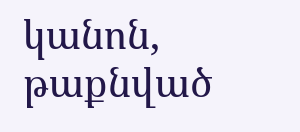կանոն, թաքնված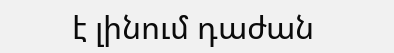է լինում դաժան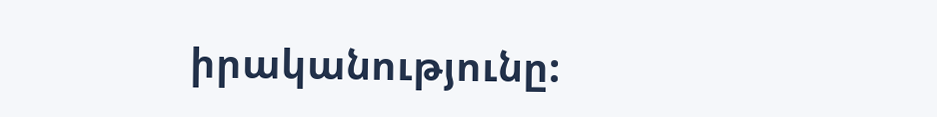իրականությունը: